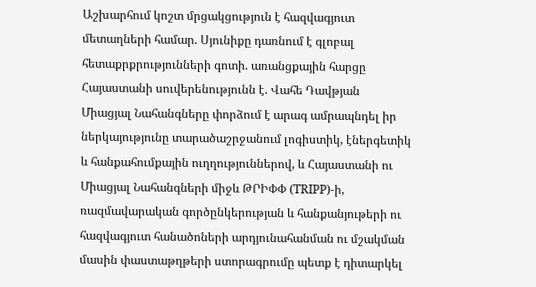Աշխարհում կոշտ մրցակցություն է հազվագյուտ մետաղների համար. Սյունիքը դառնում է գլոբալ հետաքրքրությունների գոտի. առանցքային հարցը Հայաստանի սուվերենությունն է. Վահե Դավթյան
Միացյալ Նահանգները փորձում է արագ ամրապնդել իր ներկայությունը տարածաշրջանում լոգիստիկ, էներգետիկ և հանքահումքային ուղղություններով, և Հայաստանի ու Միացյալ Նահանգների միջև ԹՐԻՓՓ (TRIPP)-ի, ռազմավարական գործընկերության և հանքանյութերի ու հազվագյուտ հանածոների արդյունահանման ու մշակման մասին փաստաթղթերի ստորագրումը պետք է դիտարկել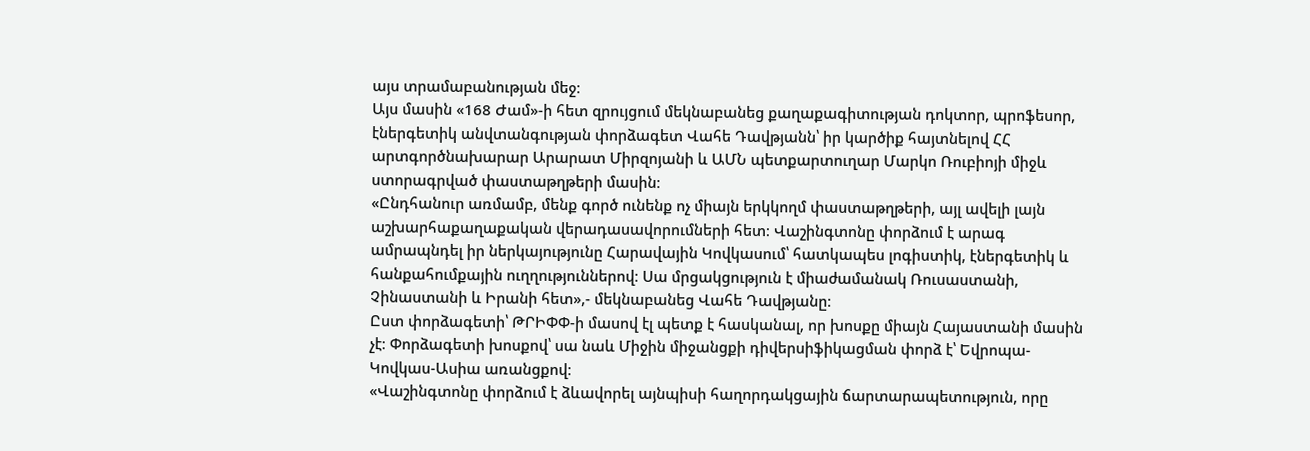այս տրամաբանության մեջ։
Այս մասին «168 Ժամ»-ի հետ զրույցում մեկնաբանեց քաղաքագիտության դոկտոր, պրոֆեսոր, էներգետիկ անվտանգության փորձագետ Վահե Դավթյանն՝ իր կարծիք հայտնելով ՀՀ արտգործնախարար Արարատ Միրզոյանի և ԱՄՆ պետքարտուղար Մարկո Ռուբիոյի միջև ստորագրված փաստաթղթերի մասին։
«Ընդհանուր առմամբ, մենք գործ ունենք ոչ միայն երկկողմ փաստաթղթերի, այլ ավելի լայն աշխարհաքաղաքական վերադասավորումների հետ։ Վաշինգտոնը փորձում է արագ ամրապնդել իր ներկայությունը Հարավային Կովկասում՝ հատկապես լոգիստիկ, էներգետիկ և հանքահումքային ուղղություններով։ Սա մրցակցություն է միաժամանակ Ռուսաստանի, Չինաստանի և Իրանի հետ»,- մեկնաբանեց Վահե Դավթյանը։
Ըստ փորձագետի՝ ԹՐԻՓՓ-ի մասով էլ պետք է հասկանալ, որ խոսքը միայն Հայաստանի մասին չէ։ Փորձագետի խոսքով՝ սա նաև Միջին միջանցքի դիվերսիֆիկացման փորձ է՝ Եվրոպա-Կովկաս-Ասիա առանցքով։
«Վաշինգտոնը փորձում է ձևավորել այնպիսի հաղորդակցային ճարտարապետություն, որը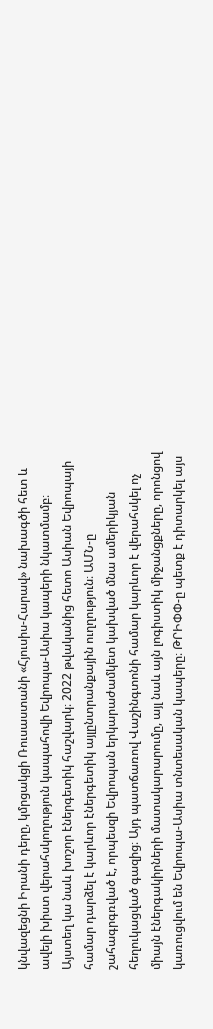կնվազեցնի Իրանի դերը, կմրցակցի Ռուսաստանի «Հյուսիս-Հարավ» նախագծի հետ և ավելի խիստ վերահսկողություն կապահովի Եվրոպա-Ասիա կապերի նկատմամբ։
Այստեղ կա նաև խոշոր էներգետիկ հաշվարկ։ 2022 թվականից հետո Ասիան Եվրոպայի համար դարձել է կարևոր էներգետիկ այլընտրանքային ուղղություն։ ԱՄՆ-ը շահագրգռված է, որպեսզի Եվրոպան երկարաժամկետ կախված մնա ամերիկյան հեղուկացված գազից։ Այդ պատճառով Վաշինգտոնի համար կարևոր է վերահսկել ոչ միայն էներգակիրների մատակարարումը, այլ նաև այն լոգիստիկ միջանցքները, որոնցով կառուցվում են Եվրոպա-Ասիա տնտեսական կապերը։ ԹՐԻՓՓ-ը պետք է դիտարկել այս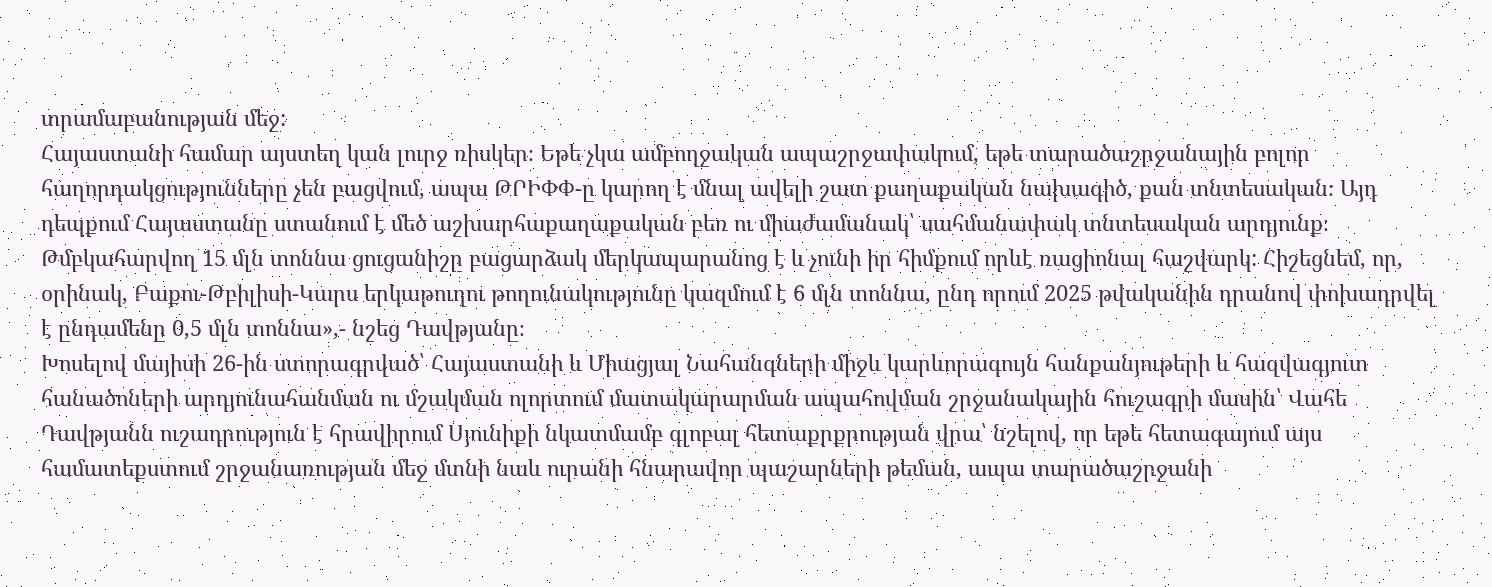տրամաբանության մեջ:
Հայաստանի համար այստեղ կան լուրջ ռիսկեր։ Եթե չկա ամբողջական ապաշրջափակում, եթե տարածաշրջանային բոլոր հաղորդակցությունները չեն բացվում, ապա ԹՐԻՓՓ-ը կարող է մնալ ավելի շատ քաղաքական նախագիծ, քան տնտեսական։ Այդ դեպքում Հայաստանը ստանում է մեծ աշխարհաքաղաքական բեռ ու միաժամանակ՝ սահմանափակ տնտեսական արդյունք։ Թմբկահարվող 15 մլն տոննա ցուցանիշը բացարձակ մերկապարանոց է և չունի իր հիմքում որևէ ռացիոնալ հաշվարկ: Հիշեցնեմ, որ, օրինակ, Բաքու-Թբիլիսի-Կարս երկաթուղու թողունակությունը կազմում է 6 մլն տոննա, ընդ որում 2025 թվականին դրանով փոխադրվել է ընդամենը 0,5 մլն տոննա»,- նշեց Դավթյանը։
Խոսելով մայիսի 26-ին ստորագրված՝ Հայաստանի և Միացյալ Նահանգների միջև կարևորագույն հանքանյութերի և հազվագյուտ հանածոների արդյունահանման ու մշակման ոլորտում մատակարարման ապահովման շրջանակային հուշագրի մասին՝ Վահե Դավթյանն ուշադրություն է հրավիրում Սյունիքի նկատմամբ գլոբալ հետաքրքրության վրա՝ նշելով, որ եթե հետագայում այս համատեքստում շրջանառության մեջ մտնի նաև ուրանի հնարավոր պաշարների թեման, ապա տարածաշրջանի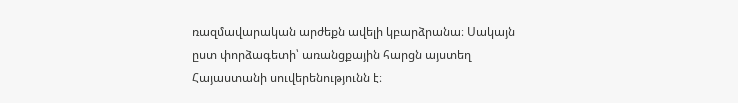ռազմավարական արժեքն ավելի կբարձրանա։ Սակայն ըստ փորձագետի՝ առանցքային հարցն այստեղ Հայաստանի սուվերենությունն է։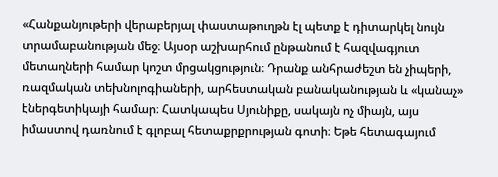«Հանքանյութերի վերաբերյալ փաստաթուղթն էլ պետք է դիտարկել նույն տրամաբանության մեջ։ Այսօր աշխարհում ընթանում է հազվագյուտ մետաղների համար կոշտ մրցակցություն։ Դրանք անհրաժեշտ են չիպերի, ռազմական տեխնոլոգիաների, արհեստական բանականության և «կանաչ» էներգետիկայի համար։ Հատկապես Սյունիքը, սակայն ոչ միայն, այս իմաստով դառնում է գլոբալ հետաքրքրության գոտի։ Եթե հետագայում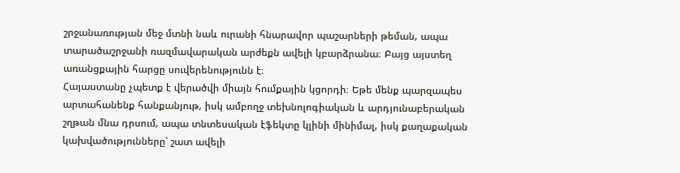շրջանառության մեջ մտնի նաև ուրանի հնարավոր պաշարների թեման, ապա տարածաշրջանի ռազմավարական արժեքն ավելի կբարձրանա։ Բայց այստեղ առանցքային հարցը սուվերենությունն է։
Հայաստանը չպետք է վերածվի միայն հումքային կցորդի։ Եթե մենք պարզապես արտահանենք հանքանյութ, իսկ ամբողջ տեխնոլոգիական և արդյունաբերական շղթան մնա դրսում, ապա տնտեսական էֆեկտը կլինի մինիմալ, իսկ քաղաքական կախվածությունները՝ շատ ավելի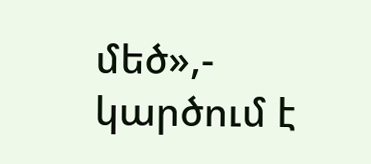մեծ»,- կարծում է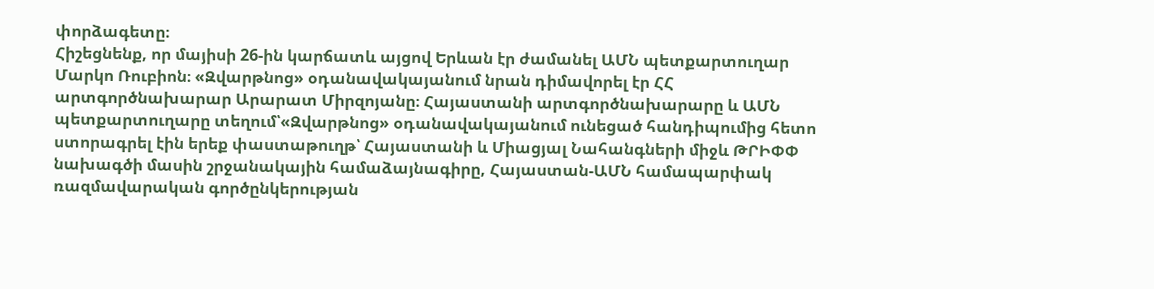փորձագետը։
Հիշեցնենք, որ մայիսի 26-ին կարճատև այցով Երևան էր ժամանել ԱՄՆ պետքարտուղար Մարկո Ռուբիոն։ «Զվարթնոց» օդանավակայանում նրան դիմավորել էր ՀՀ արտգործնախարար Արարատ Միրզոյանը։ Հայաստանի արտգործնախարարը և ԱՄՆ պետքարտուղարը տեղում՝«Զվարթնոց» օդանավակայանում ունեցած հանդիպումից հետո ստորագրել էին երեք փաստաթուղթ՝ Հայաստանի և Միացյալ Նահանգների միջև ԹՐԻՓՓ նախագծի մասին շրջանակային համաձայնագիրը, Հայաստան-ԱՄՆ համապարփակ ռազմավարական գործընկերության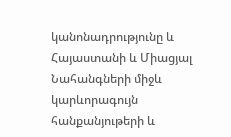կանոնադրությունը և Հայաստանի և Միացյալ Նահանգների միջև կարևորագույն հանքանյութերի և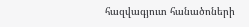հազվագյուտ հանածոների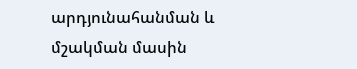արդյունահանման և մշակման մասին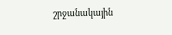շրջանակային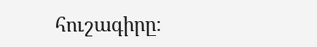հուշագիրը։